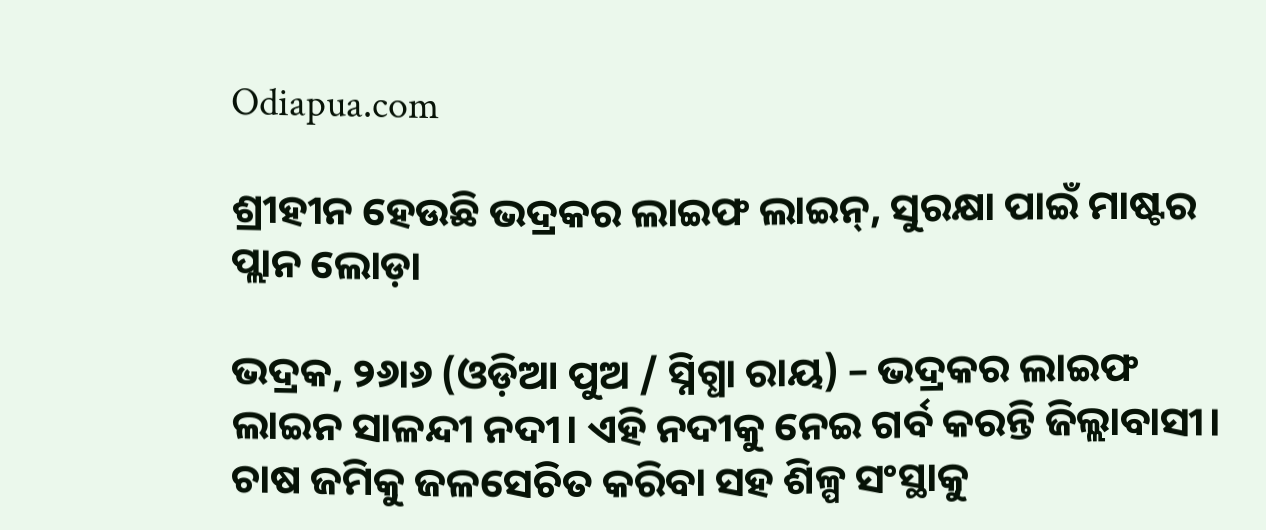Odiapua.com

ଶ୍ରୀହୀନ ହେଉଛି ଭଦ୍ରକର ଲାଇଫ ଲାଇନ୍‌, ସୁରକ୍ଷା ପାଇଁ ମାଷ୍ଟର ପ୍ଲାନ ଲୋଡ଼ା

ଭଦ୍ରକ, ୨୬ା୬ (ଓଡ଼ିଆ ପୁଅ / ସ୍ନିଗ୍ଧା ରାୟ) – ଭଦ୍ରକର ଲାଇଫ ଲାଇନ ସାଳନ୍ଦୀ ନଦୀ। ଏହି ନଦୀକୁ ନେଇ ଗର୍ବ କରନ୍ତି ଜିଲ୍ଲାବାସୀ। ଚାଷ ଜମିକୁ ଜଳସେଚିତ କରିବା ସହ ଶିଳ୍ପ ସଂସ୍ଥାକୁ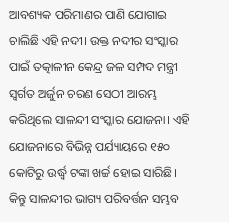ଆବଶ୍ୟକ ପରିମାଣର ପାଣି ଯୋଗାଇ ଚାଲିଛି ଏହି ନଦୀ। ଉକ୍ତ ନଦୀର ସଂସ୍କାର ପାଇଁ ତତ୍କାଳୀନ କେନ୍ଦ୍ର ଜଳ ସମ୍ପଦ ମନ୍ତ୍ରୀ ସ୍ୱର୍ଗତ ଅର୍ଜୁନ ଚରଣ ସେଠୀ ଆରମ୍ଭ କରିଥିଲେ ସାଳନ୍ଦୀ ସଂସ୍କାର ଯୋଜନା। ଏହି ଯୋଜନାରେ ବିଭିନ୍ନ ପର୍ଯ୍ୟାୟରେ ୧୫୦ କୋଟିରୁ ଉର୍ଦ୍ଧ୍ୱ ଟଙ୍କା ଖର୍ଚ୍ଚ ହୋଇ ସାରିଛି। କିନ୍ତୁ ସାଳନ୍ଦୀର ଭାଗ୍ୟ ପରିବର୍ତ୍ତନ ସମ୍ଭବ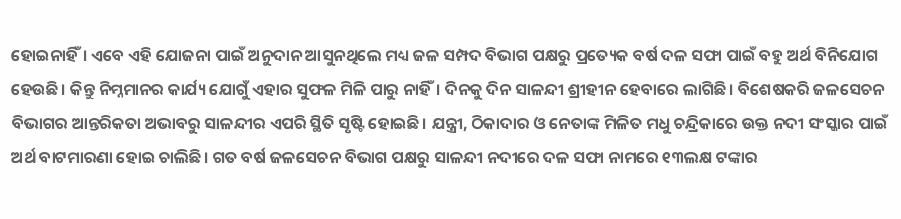ହୋଇନାହିଁ। ଏବେ ଏହି ଯୋଜନା ପାଇଁ ଅନୁଦାନ ଆସୁନଥିଲେ ମଧ୍ୟ ଜଳ ସମ୍ପଦ ବିଭାଗ ପକ୍ଷରୁ ପ୍ରତ୍ୟେକ ବର୍ଷ ଦଳ ସଫା ପାଇଁ ବହୁ ଅର୍ଥ ବିନିଯୋଗ ହେଉଛି। କିନ୍ତୁ ନିମ୍ନମାନର କାର୍ଯ୍ୟ ଯୋଗୁଁ ଏହାର ସୁଫଳ ମିଳି ପାରୁ ନାହିଁ। ଦିନକୁ ଦିନ ସାଳନ୍ଦୀ ଶ୍ରୀହୀନ ହେବାରେ ଲାଗିଛି। ବିଶେଷକରି ଜଳସେଚନ ବିଭାଗର ଆନ୍ତରିକତା ଅଭାବରୁ ସାଳନ୍ଦୀର ଏପରି ସ୍ଥିତି ସୃଷ୍ଟି ହୋଇଛି। ଯନ୍ତ୍ରୀ, ଠିକାଦାର ଓ ନେତାଙ୍କ ମିଳିତ ମଧୁ ଚନ୍ଦ୍ରିକାରେ ଉକ୍ତ ନଦୀ ସଂସ୍କାର ପାଇଁ ଅର୍ଥ ବାଟମାରଣା ହୋଇ ଚାଲିଛି। ଗତ ବର୍ଷ ଜଳସେଚନ ବିଭାଗ ପକ୍ଷରୁ ସାଳନ୍ଦୀ ନଦୀରେ ଦଳ ସଫା ନାମରେ ୧୩ଲକ୍ଷ ଟଙ୍କାର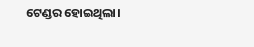ଟେଣ୍ଡର ହୋଇଥିଲା।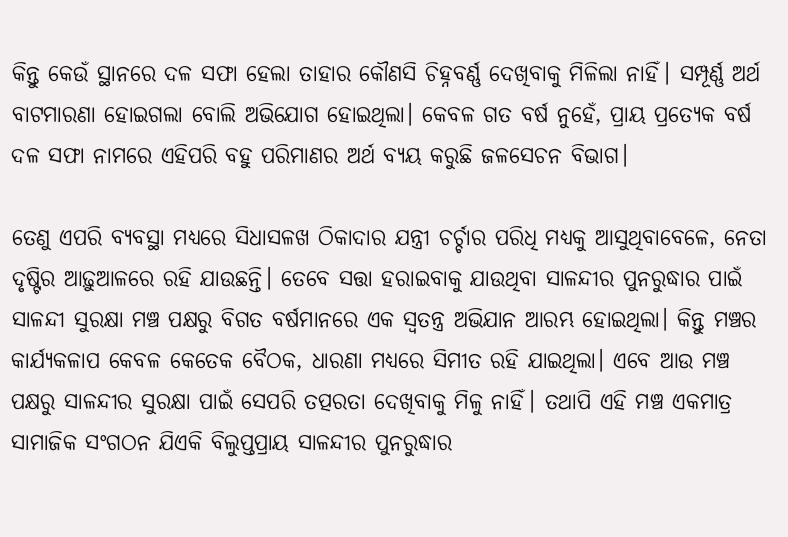କିନ୍ତୁ କେଉଁ ସ୍ଥାନରେ ଦଳ ସଫା ହେଲା ତାହାର କୌଣସି ଚିହ୍ନବର୍ଣ୍ଣ ଦେଖିବାକୁ ମିଳିଲା ନାହିଁ। ସମ୍ପୂର୍ଣ୍ଣ ଅର୍ଥ ବାଟମାରଣା ହୋଇଗଲା ବୋଲି ଅଭିଯୋଗ ହୋଇଥିଲା। କେବଳ ଗତ ବର୍ଷ ନୁହେଁ, ପ୍ରାୟ ପ୍ରତ୍ୟେକ ବର୍ଷ ଦଳ ସଫା ନାମରେ ଏହିପରି ବହୁ ପରିମାଣର ଅର୍ଥ ବ୍ୟୟ କରୁଛି ଜଳସେଚନ ବିଭାଗ।

ତେଣୁ ଏପରି ବ୍ୟବସ୍ଥା ମଧ୍ୟରେ ସିଧାସଳଖ ଠିକାଦାର ଯନ୍ତ୍ରୀ ଚର୍ଚ୍ଚାର ପରିଧି ମଧ୍ୟକୁ ଆସୁଥିବାବେଳେ, ନେତା ଦୃଷ୍ଟିର ଆଢ଼ୁଆଳରେ ରହି ଯାଉଛନ୍ତି। ତେବେ ସତ୍ତା ହରାଇବାକୁ ଯାଉଥିବା ସାଳନ୍ଦୀର ପୁନରୁଦ୍ଧାର ପାଇଁ ସାଳନ୍ଦୀ ସୁରକ୍ଷା ମଞ୍ଚ ପକ୍ଷରୁ ବିଗତ ବର୍ଷମାନରେ ଏକ ସ୍ୱତନ୍ତ୍ର ଅଭିଯାନ ଆରମ୍ଭ ହୋଇଥିଲା। କିନ୍ତୁ ମଞ୍ଚର କାର୍ଯ୍ୟକଳାପ କେବଳ କେତେକ ବୈଠକ, ଧାରଣା ମଧ୍ୟରେ ସିମୀତ ରହି ଯାଇଥିଲା। ଏବେ ଆଉ ମଞ୍ଚ ପକ୍ଷରୁ ସାଳନ୍ଦୀର ସୁରକ୍ଷା ପାଇଁ ସେପରି ତତ୍ପରତା ଦେଖିବାକୁ ମିଳୁ ନାହିଁ। ତଥାପି ଏହି ମଞ୍ଚ ଏକମାତ୍ର ସାମାଜିକ ସଂଗଠନ ଯିଏକି ବିଲୁପ୍ତପ୍ରାୟ ସାଳନ୍ଦୀର ପୁନରୁଦ୍ଧାର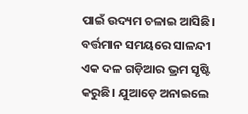ପାଇଁ ଉଦ୍ୟମ ଚଳାଇ ଆସିଛି। ବର୍ତ୍ତମାନ ସମୟରେ ସାଳନ୍ଦୀ ଏକ ଦଳ ଗଡ଼ିଆର ଭ୍ରମ ସୃଷ୍ଟି କରୁଛି। ଯୁଆଡ଼େ ଅନାଇଲେ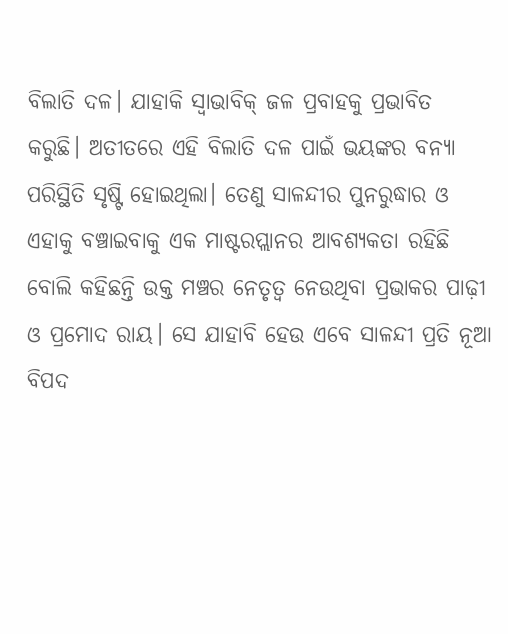ବିଲାତି ଦଳ। ଯାହାକି ସ୍ୱାଭାବିକ୍ ଜଳ ପ୍ରବାହକୁ ପ୍ରଭାବିତ କରୁଛି। ଅତୀତରେ ଏହି ବିଲାତି ଦଳ ପାଇଁ ଭୟଙ୍କର ବନ୍ୟା ପରିସ୍ଥିତି ସୃଷ୍ଟି ହୋଇଥିଲା। ତେଣୁ ସାଳନ୍ଦୀର ପୁନରୁଦ୍ଧାର ଓ ଏହାକୁ ବଞ୍ଚାଇବାକୁ ଏକ ମାଷ୍ଟରପ୍ଲାନର ଆବଶ୍ୟକତା ରହିଛି ବୋଲି କହିଛନ୍ତି ଉକ୍ତ ମଞ୍ଚର ନେତୃତ୍ୱ ନେଉଥିବା ପ୍ରଭାକର ପାଢ଼ୀ ଓ ପ୍ରମୋଦ ରାୟ। ସେ ଯାହାବି ହେଉ ଏବେ ସାଳନ୍ଦୀ ପ୍ରତି ନୂଆ ବିପଦ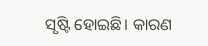ସୃଷ୍ଟି ହୋଇଛି। କାରଣ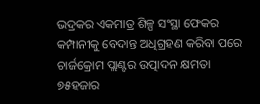ଭଦ୍ରକର ଏକମାତ୍ର ଶିଳ୍ପ ସଂସ୍ଥା ଫେକର କମ୍ପାନୀକୁ ବେଦାନ୍ତ ଅଧିଗ୍ରହଣ କରିବା ପରେ ଚାର୍ଜକ୍ରୋମ ପ୍ଲାଣ୍ଟର ଉତ୍ପାଦନ କ୍ଷମତା ୭୫ହଜାର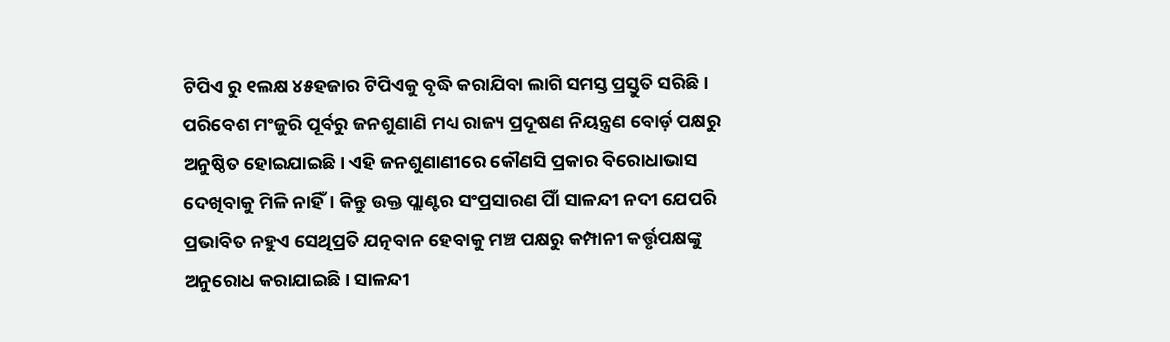ଟିପିଏ ରୁ ୧ଲକ୍ଷ ୪୫ହଜାର ଟିପିଏକୁ ବୃଦ୍ଧି କରାଯିବା ଲାଗି ସମସ୍ତ ପ୍ରସ୍ତୁତି ସରିଛି। ପରିବେଶ ମଂଜୁରି ପୂର୍ବରୁ ଜନଶୁଣାଣି ମଧ୍ୟ ରାଜ୍ୟ ପ୍ରଦୂଷଣ ନିୟନ୍ତ୍ରଣ ବୋର୍ଡ଼ ପକ୍ଷରୁ ଅନୁଷ୍ଠିତ ହୋଇଯାଇଛି। ଏହି ଜନଶୁଣାଣୀରେ କୌଣସି ପ୍ରକାର ବିରୋଧାଭାସ ଦେଖିବାକୁ ମିଳି ନାହିଁ। କିନ୍ତୁ ଉକ୍ତ ପ୍ଲାଣ୍ଟର ସଂପ୍ରସାରଣ ପାିଁ ସାଳନ୍ଦୀ ନଦୀ ଯେପରି ପ୍ରଭାବିତ ନହୁଏ ସେଥିପ୍ରତି ଯତ୍ନବାନ ହେବାକୁ ମଞ୍ଚ ପକ୍ଷରୁ କମ୍ପାନୀ କର୍ତ୍ତୃପକ୍ଷଙ୍କୁ ଅନୁରୋଧ କରାଯାଇଛି। ସାଳନ୍ଦୀ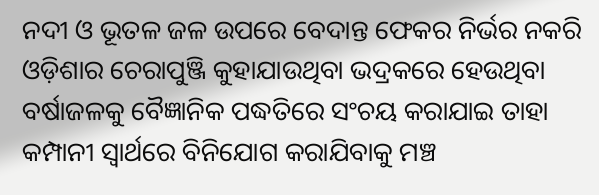ନଦୀ ଓ ଭୂତଳ ଜଳ ଉପରେ ବେଦାନ୍ତ ଫେକର ନିର୍ଭର ନକରି ଓଡ଼ିଶାର ଚେରାପୁଞ୍ଜି କୁହାଯାଉଥିବା ଭଦ୍ରକରେ ହେଉଥିବା ବର୍ଷାଜଳକୁ ବୈଜ୍ଞାନିକ ପଦ୍ଧତିରେ ସଂଚୟ କରାଯାଇ ତାହା କମ୍ପାନୀ ସ୍ୱାର୍ଥରେ ବିନିଯୋଗ କରାଯିବାକୁ ମଞ୍ଚ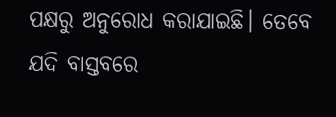ପକ୍ଷରୁ ଅନୁରୋଧ କରାଯାଇଛି। ତେବେ ଯଦି ବାସ୍ତବରେ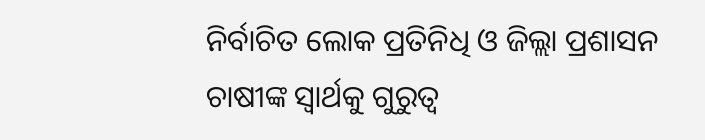ନିର୍ବାଚିତ ଲୋକ ପ୍ରତିନିଧି ଓ ଜିଲ୍ଲା ପ୍ରଶାସନ ଚାଷୀଙ୍କ ସ୍ୱାର୍ଥକୁ ଗୁରୁତ୍ୱ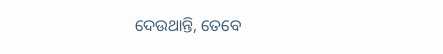ଦେଉଥାନ୍ତି, ତେବେ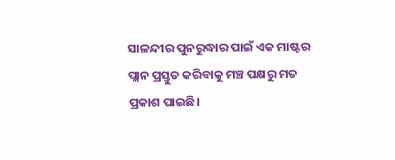ସାଳନ୍ଦୀର ପୁନରୁଦ୍ଧାର ପାଇଁ ଏକ ମାଷ୍ଟର ପ୍ଲାନ ପ୍ରସ୍ତୁତ କରିବାକୁ ମଞ୍ଚ ପକ୍ଷରୁ ମତ ପ୍ରକାଶ ପାଇଛି।